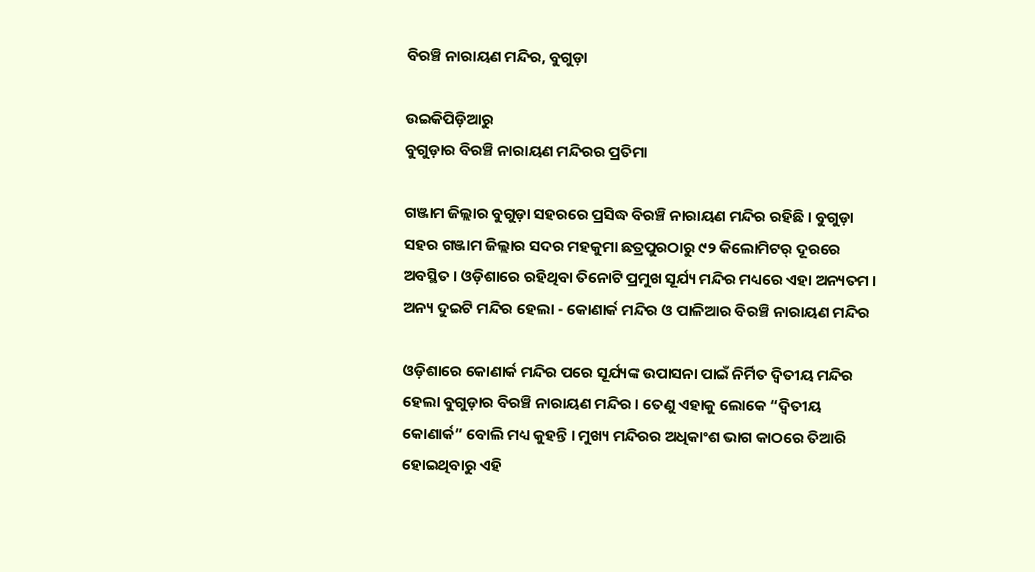ବିରଞ୍ଚି ନାରାୟଣ ମନ୍ଦିର, ବୁଗୁଡ଼ା

ଉଇକିପିଡ଼ିଆ‌ରୁ
ବୁଗୁଡ଼ାର ବିରଞ୍ଚି ନାରାୟଣ ମନ୍ଦିରର ପ୍ରତିମା

ଗଞ୍ଜାମ ଜିଲ୍ଲାର ବୁଗୁଡ଼ା ସହରରେ ପ୍ରସିଦ୍ଧ ବିରଞ୍ଚି ନାରାୟଣ ମନ୍ଦିର ରହିଛି । ବୁଗୁଡ଼ା ସହର ଗଞ୍ଜାମ ଜିଲ୍ଲାର ସଦର ମହକୁମା ଛତ୍ରପୁରଠାରୁ ୯୨ କିଲୋମିଟର୍ ଦୂରରେ ଅବସ୍ଥିତ । ଓଡ଼ିଶାରେ ରହିଥିବା ତିନୋଟି ପ୍ରମୁଖ ସୂର୍ଯ୍ୟ ମନ୍ଦିର ମଧ୍ୟରେ ଏହା ଅନ୍ୟତମ । ଅନ୍ୟ ଦୁଇଟି ମନ୍ଦିର ହେଲା - କୋଣାର୍କ ମନ୍ଦିର ଓ ପାଳିଆର ବିରଞ୍ଚି ନାରାୟଣ ମନ୍ଦିର

ଓଡ଼ିଶାରେ କୋଣାର୍କ ମନ୍ଦିର ପରେ ସୂର୍ଯ୍ୟଙ୍କ ଉପାସନା ପାଇଁ ନିର୍ମିତ ଦ୍ୱିତୀୟ ମନ୍ଦିର ହେଲା ବୁଗୁଡ଼ାର ବିରଞ୍ଚି ନାରାୟଣ ମନ୍ଦିର । ତେଣୁ ଏହାକୁ ଲୋକେ “ଦ୍ୱିତୀୟ କୋଣାର୍କ” ବୋଲି ମଧ୍ୟ କୁହନ୍ତି । ମୁଖ୍ୟ ମନ୍ଦିରର ଅଧିକାଂଶ ଭାଗ କାଠରେ ତିଆରି ହୋଇଥିବାରୁ ଏହି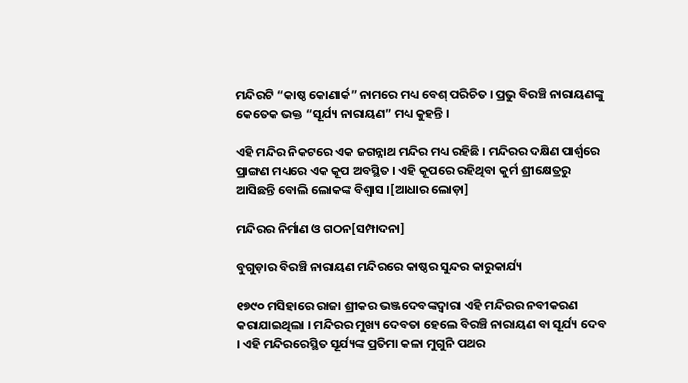ମନ୍ଦିରଟି “କାଷ୍ଠ କୋଣାର୍କ” ନାମରେ ମଧ୍ୟ ବେଶ୍ ପରିଚିତ । ପ୍ରଭୁ ବିରଞ୍ଚି ନାରାୟଣଙ୍କୁ କେତେକ ଭକ୍ତ “ସୂର୍ଯ୍ୟ ନାରାୟଣ” ମଧ୍ୟ କୁହନ୍ତି ।

ଏହି ମନ୍ଦିର ନିକଟରେ ଏକ ଜଗନ୍ନାଥ ମନ୍ଦିର ମଧ୍ୟ ରହିଛି । ମନ୍ଦିରର ଦକ୍ଷିଣ ପାର୍ଶ୍ୱରେ ପ୍ରାଙ୍ଗଣ ମଧ୍ୟରେ ଏକ କୂପ ଅବସ୍ଥିତ । ଏହି କୂପରେ ରହିଥିବା କୁର୍ମ ଶ୍ରୀକ୍ଷେତ୍ରରୁ ଆସିଛନ୍ତି ବୋଲି ଲୋକଙ୍କ ବିଶ୍ୱାସ ।[ଆଧାର ଲୋଡ଼ା]

ମନ୍ଦିରର ନିର୍ମାଣ ଓ ଗଠନ[ସମ୍ପାଦନା]

ବୁଗୁଡ଼ାର ବିରଞ୍ଚି ନାରାୟଣ ମନ୍ଦିରରେ କାଷ୍ଠର ସୁନ୍ଦର କାରୁକାର୍ଯ୍ୟ

୧୭୯୦ ମସିହାରେ ରାଜା ଶ୍ରୀକର ଭଞ୍ଜଦେବଙ୍କଦ୍ୱାରା ଏହି ମନ୍ଦିରର ନବୀକରଣ କରାଯାଇଥିଲା । ମନ୍ଦିରର ମୁଖ୍ୟ ଦେବତା ହେଲେ ବିରଞ୍ଚି ନାରାୟଣ ବା ସୂର୍ଯ୍ୟ ଦେବ । ଏହି ମନ୍ଦିରରେସ୍ଥିତ ସୂର୍ଯ୍ୟଙ୍କ ପ୍ରତିମା କଳା ମୁଗୁନି ପଥର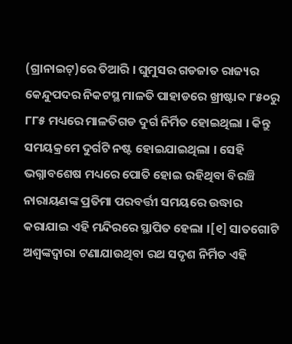(ଗ୍ରାନାଇଟ୍)ରେ ତିଆରି । ଘୁମୁସର ଗଡଜାତ ରାଜ୍ୟର କେନ୍ଦୁପଦର ନିକଟସ୍ଥ ମାଳତି ପାହାଡରେ ଖ୍ରୀଷ୍ଟାବ୍ଦ ୮୫୦ରୁ ୮୮୫ ମଧ୍ୟରେ ମାଳତିଗଡ ଦୁର୍ଗ ନିର୍ମିତ ହୋଇଥିଲା । କିନ୍ତୁ ସମୟକ୍ରମେ ଦୁର୍ଗଟି ନଷ୍ଟ ହୋଇଯାଇଥିଲା । ସେହି ଭଗ୍ନାବଶେଷ ମଧ୍ୟରେ ପୋତି ହୋଇ ରହିଥିବା ବିରଞ୍ଚି ନାରାୟଣଙ୍କ ପ୍ରତିମା ପରବର୍ତ୍ତୀ ସମୟରେ ଉଦ୍ଧାର କରାଯାଇ ଏହି ମନ୍ଦିରରେ ସ୍ଥାପିତ ହେଲା ।[୧] ସାତଗୋଟି ଅଶ୍ୱଙ୍କଦ୍ୱାରା ଟଣାଯାଉଥିବା ରଥ ସଦୃଶ ନିର୍ମିତ ଏହି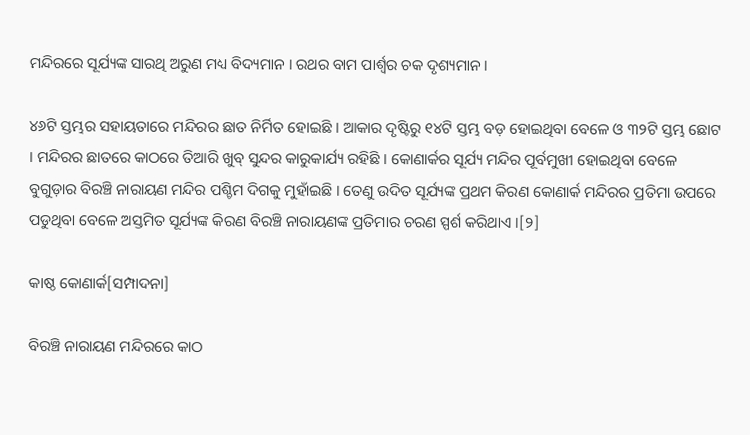ମନ୍ଦିରରେ ସୂର୍ଯ୍ୟଙ୍କ ସାରଥି ଅରୁଣ ମଧ୍ୟ ବିଦ୍ୟମାନ । ରଥର ବାମ ପାର୍ଶ୍ୱର ଚକ ଦୃଶ୍ୟମାନ ।

୪୬ଟି ସ୍ତମ୍ଭର ସହାୟତାରେ ମନ୍ଦିରର ଛାତ ନିର୍ମିତ ହୋଇଛି । ଆକାର ଦୃଷ୍ଟିରୁ ୧୪ଟି ସ୍ତମ୍ଭ ବଡ଼ ହୋଇଥିବା ବେଳେ ଓ ୩୨ଟି ସ୍ତମ୍ଭ ଛୋଟ । ମନ୍ଦିରର ଛାତରେ କାଠରେ ତିଆରି ଖୁବ୍ ସୁନ୍ଦର କାରୁକାର୍ଯ୍ୟ ରହିଛି । କୋଣାର୍କର ସୂର୍ଯ୍ୟ ମନ୍ଦିର ପୂର୍ବମୁଖୀ ହୋଇଥିବା ବେଳେ ବୁଗୁଡ଼ାର ବିରଞ୍ଚି ନାରାୟଣ ମନ୍ଦିର ପଶ୍ଚିମ ଦିଗକୁ ମୁହାଁଇଛି । ତେଣୁ ଉଦିତ ସୂର୍ଯ୍ୟଙ୍କ ପ୍ରଥମ କିରଣ କୋଣାର୍କ ମନ୍ଦିରର ପ୍ରତିମା ଉପରେ ପଡୁଥିବା ବେଳେ ଅସ୍ତମିତ ସୂର୍ଯ୍ୟଙ୍କ କିରଣ ବିରଞ୍ଚି ନାରାୟଣଙ୍କ ପ୍ରତିମାର ଚରଣ ସ୍ପର୍ଶ କରିଥାଏ ।[୨]

କାଷ୍ଠ କୋଣାର୍କ[ସମ୍ପାଦନା]

ବିରଞ୍ଚି ନାରାୟଣ ମନ୍ଦିରରେ କାଠ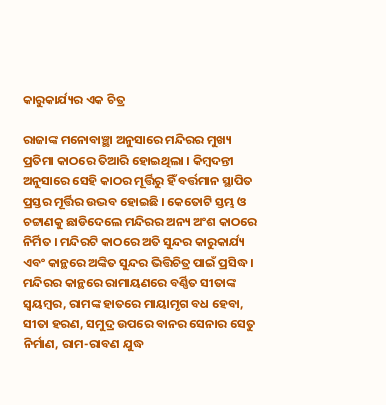କାରୁକାର୍ଯ୍ୟର ଏକ ଚିତ୍ର

ରାଜାଙ୍କ ମନୋବାଞ୍ଛା ଅନୁସାରେ ମନ୍ଦିରର ମୁଖ୍ୟ ପ୍ରତିମା କାଠରେ ତିଆରି ହୋଇଥିଲା । କିମ୍ବଦନ୍ତୀ ଅନୁସାରେ ସେହି କାଠର ମୂର୍ତ୍ତିରୁ ହିଁ ବର୍ତ୍ତମାନ ସ୍ଥାପିତ ପ୍ରସ୍ତର ମୂର୍ତ୍ତିର ଉଦ୍ଭବ ହୋଇଛି । କେତୋଟି ସ୍ତମ୍ଭ ଓ ଚଟ୍ଟାଣକୁ ଛାଡିଦେଲେ ମନ୍ଦିରର ଅନ୍ୟ ଅଂଶ କାଠରେ ନିର୍ମିତ । ମନ୍ଦିରଟି କାଠରେ ଅତି ସୁନ୍ଦର କାରୁକାର୍ଯ୍ୟ ଏବଂ କାନ୍ଥରେ ଅଙ୍କିତ ସୁନ୍ଦର ଭିତ୍ତିଚିତ୍ର ପାଇଁ ପ୍ରସିଦ୍ଧ । ମନ୍ଦିରର କାନ୍ଥରେ ରାମାୟଣରେ ବର୍ଣ୍ଣିତ ସୀତାଙ୍କ ସ୍ୱୟମ୍ବର, ରାମଙ୍କ ହାତରେ ମାୟାମୃଗ ବଧ ହେବା, ସୀତା ହରଣ, ସମୁଦ୍ର ଉପରେ ବାନର ସେନାର ସେତୁ ନିର୍ମାଣ, ରାମ-ରାବଣ ଯୁଦ୍ଧ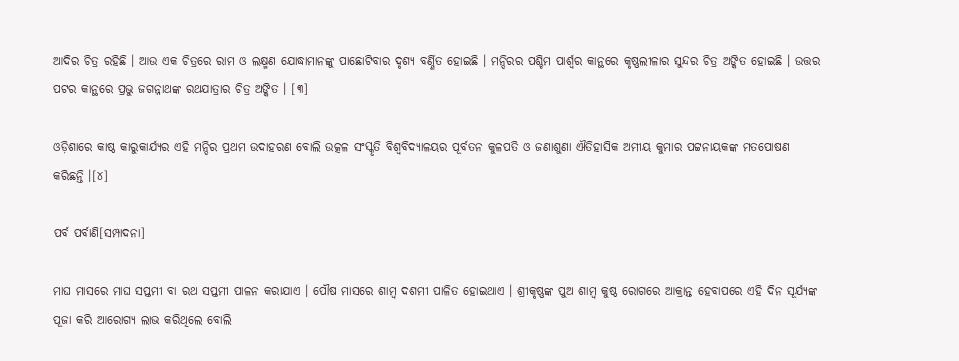ଆଦିର ଚିତ୍ର ରହିଛି । ଆଉ ଏକ ଚିତ୍ରରେ ରାମ ଓ ଲକ୍ଷ୍ମଣ ଯୋଦ୍ଧାମାନଙ୍କୁ ପାଛୋଟିବାର ଦୃଶ୍ୟ ବର୍ଣ୍ଣିତ ହୋଇଛି । ମନ୍ଦିରର ପଶ୍ଚିମ ପାର୍ଶ୍ୱର କାନ୍ଥରେ କୃଷ୍ଣଲୀଳାର ସୁନ୍ଦର ଚିତ୍ର ଅଙ୍କିତ ହୋଇଛି । ଉତ୍ତର ପଟର କାନ୍ଥରେ ପ୍ରଭୁ ଜଗନ୍ନାଥଙ୍କ ରଥଯାତ୍ରାର ଚିତ୍ର ଅଙ୍କିତ । [୩]

ଓଡ଼ିଶାରେ କାଷ୍ଠ କାରୁକାର୍ଯ୍ୟର ଏହି ମନ୍ଦିର ପ୍ରଥମ ଉଦାହରଣ ବୋଲି ଉତ୍କଳ ସଂସ୍କୃତି ବିଶ୍ୱବିଦ୍ୟାଳୟର ପୂର୍ବତନ କୁଳପତି ଓ ଜଣାଶୁଣା ଐତିହାସିକ ଅମୀୟ କୁମାର ପଟ୍ଟନାୟକଙ୍କ ମତପୋଷଣ କରିଛନ୍ତି ।[୪]

ପର୍ବ ପର୍ବାଣି[ସମ୍ପାଦନା]

ମାଘ ମାସରେ ମାଘ ସପ୍ତମୀ ବା ରଥ ସପ୍ତମୀ ପାଳନ କରାଯାଏ । ପୌଷ ମାସରେ ଶାମ୍ବ ଦଶମୀ ପାଳିତ ହୋଇଥାଏ । ଶ୍ରୀକୃଷ୍ଣଙ୍କ ପୁଅ ଶାମ୍ବ କୁଷ୍ଠ ରୋଗରେ ଆକ୍ରାନ୍ତ ହେବାପରେ ଏହି ଦିନ ସୂର୍ଯ୍ୟଙ୍କ ପୂଜା କରି ଆରୋଗ୍ୟ ଲାଭ କରିଥିଲେ ବୋଲି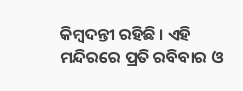କିମ୍ବଦନ୍ତୀ ରହିଛି । ଏହି ମନ୍ଦିରରେ ପ୍ରତି ରବିବାର ଓ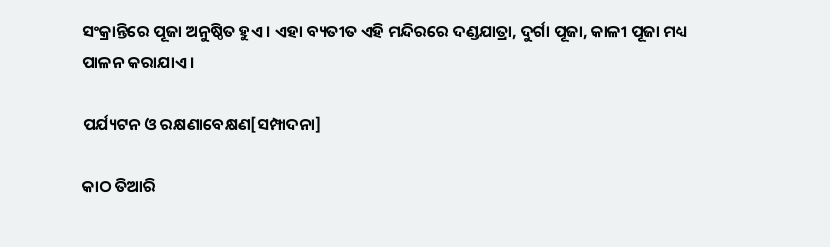ସଂକ୍ରାନ୍ତିରେ ପୂଜା ଅନୁଷ୍ଠିତ ହୁଏ । ଏହା ବ୍ୟତୀତ ଏହି ମନ୍ଦିରରେ ଦଣ୍ଡଯାତ୍ରା, ଦୁର୍ଗା ପୂଜା, କାଳୀ ପୂଜା ମଧ୍ୟ ପାଳନ କରାଯାଏ ।

ପର୍ଯ୍ୟଟନ ଓ ରକ୍ଷଣାବେକ୍ଷଣ[ସମ୍ପାଦନା]

କାଠ ତିଆରି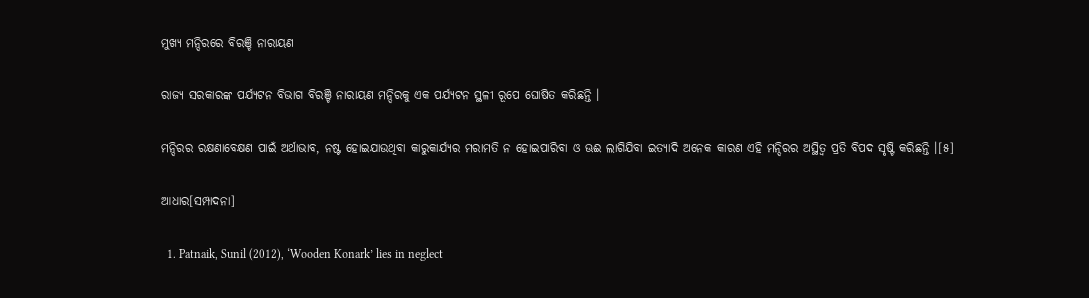ମୁଖ୍ୟ ମନ୍ଦିରରେ ବିରଞ୍ଚି ନାରାୟଣ

ରାଜ୍ୟ ସରକାରଙ୍କ ପର୍ଯ୍ୟଟନ ବିଭାଗ ବିରଞ୍ଚି ନାରାୟଣ ମନ୍ଦିରକୁ ଏକ ପର୍ଯ୍ୟଟନ ସ୍ଥଳୀ ରୂପେ ଘୋଷିତ କରିଛନ୍ତି ।

ମନ୍ଦିରର ରକ୍ଷଣାବେକ୍ଷଣ ପାଇଁ ଅର୍ଥାଭାବ, ନଷ୍ଟ ହୋଇଯାଉଥିବା କାରୁକାର୍ଯ୍ୟର ମରାମତି ନ ହୋଇପାରିବା ଓ ଊଈ ଲାଗିଯିବା ଇତ୍ୟାଦି ଅନେକ କାରଣ ଏହି ମନ୍ଦିରର ଅସ୍ଥିତ୍ୱ ପ୍ରତି ବିପଦ ସୃଷ୍ଟି କରିଛନ୍ତି ।[୫]

ଆଧାର[ସମ୍ପାଦନା]

  1. Patnaik, Sunil (2012), ‘Wooden Konark’ lies in neglect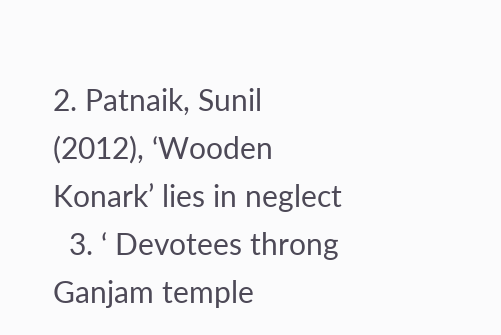2. Patnaik, Sunil (2012), ‘Wooden Konark’ lies in neglect
  3. ‘ Devotees throng Ganjam temple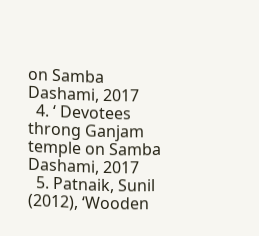on Samba Dashami, 2017
  4. ‘ Devotees throng Ganjam temple on Samba Dashami, 2017
  5. Patnaik, Sunil (2012), ‘Wooden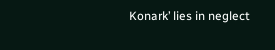Konark’ lies in neglect